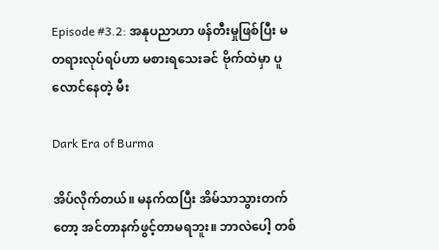Episode #3.2: အနုပညာဟာ ဖန်တီးမှုဖြစ်ပြီး မတရားလုပ်ရပ်ဟာ မစားရသေးခင် ဗိုက်ထဲမှာ ပူလောင်နေတဲ့ မီး

Dark Era of Burma

အိပ်လိုက်တယ်။ မနက်ထပြီး အိမ်သာသွားတက်တော့ အင်တာနက်ဖွင့်တာမရဘူး။ ဘာလဲပေါ့ တစ်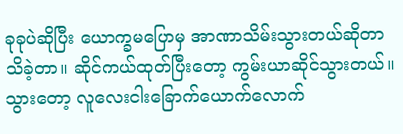ခုခုပဲဆိုပြီး ယောက္ခမပြောမှ အာဏာသိမ်းသွားတယ်ဆိုတာ သိခဲ့တာ။ ဆိုင်ကယ်ထုတ်ပြီးတော့ ကွမ်းယာဆိုင်သွားတယ်။ သွားတော့ လူလေးငါးခြောက်ယောက်လောက်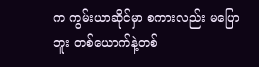က ကွမ်းယာဆိုင်မှာ စကားလည်း မပြောဘူး တစ်ယောက်နဲ့တစ်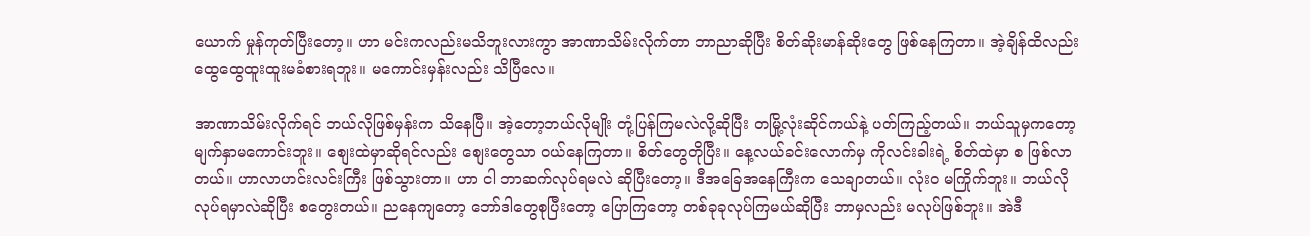ယောက် မှုန်ကုတ်ပြီးတော့။ ဟာ မင်းကလည်းမသိဘူးလားကွာ အာဏာသိမ်းလိုက်တာ ဘာညာဆိုပြီး စိတ်ဆိုးမာန်ဆိုးတွေ ဖြစ်နေကြတာ။ အဲ့ချိန်ထိလည်း ထွေထွေထူးထူးမခံစားရဘူး။ မကောင်းမှန်းလည်း သိပြီလေ။

အာဏာသိမ်းလိုက်ရင် ဘယ်လိုဖြစ်မှန်းက သိနေပြီ။ အဲ့တော့ဘယ်လိုမျိုး တုံ့ပြန်ကြမလဲလို့ဆိုပြီး တမြို့လုံးဆိုင်ကယ်နဲ့ ပတ်ကြည့်တယ်။ ဘယ်သူမှကတော့ မျက်နှာမကောင်းဘူး။ စျေးထဲမှာဆိုရင်လည်း စျေးတွေသာ ဝယ်နေကြတာ။ စိတ်တွေတိုပြီး။ နေ့လယ်ခင်းလောက်မှ ကိုလင်းခါးရဲ့ စိတ်ထဲမှာ စ ဖြစ်လာတယ်။ ဟာလာဟင်းလင်းကြီး ဖြစ်သွားတာ။ ဟာ ငါ ဘာဆက်လုပ်ရမလဲ ဆိုပြီးတော့။ ဒီအခြေအနေကြီးက သေချာတယ်။ လုံးဝ မကြိုက်ဘူး။ ဘယ်လိုလုပ်ရမှာလဲဆိုပြီး စတွေးတယ်။ ညနေကျတော့ ဘော်ဒါတွေစုပြီးတော့ ပြောကြတော့ တစ်ခုခုလုပ်ကြမယ်ဆိုပြီး ဘာမှလည်း မလုပ်ဖြစ်ဘူး။ အဲဒီ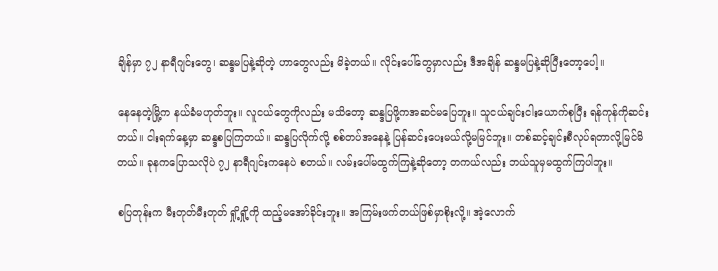ချိန်မှာ ၇၂ နာရီဂျင်းတွေ၊ ဆန္ဒမပြနဲ့ဆိုတဲ့ ဟာတွေလည်း မိခဲ့တယ်။ လိုင်းပေါ်တွေမှာလည်း ဒီအချိန် ဆန္ဒမပြနဲ့ဆိုပြီးတော့ပေါ့။

နေနေတဲ့မြို့က နယ်ခံမဟုတ်ဘူး။ လူငယ်တွေကိုလည်း မသိတော့ ဆန္ဒပြဖို့ကအဆင်မပြေဘူး။ သူငယ်ချင်းငါးယောက်စုပြီး ရန်ကုန်ကိုဆင်းတယ်။ ငါးရက်နေ့မှာ ဆန္ဒစပြကြတယ်။ ဆန္ဒပြလိုက်လို့ စစ်တပ်အနေနဲ့ ပြန်ဆင်းပေးမယ်လို့မမြင်ဘူး။ တစ်ဆင့်ချင်းစီလုပ်ရတာလို့မြင်မိတယ်။ ခုနကပြောသလိုပဲ ၇၂ နာရီဂျင်းကနေပဲ စတယ်။ လမ်းပေါ်မထွက်ကြနဲ့ဆိုတော့ တကယ်လည်း ဘယ်သူမှမထွက်ကြပါဘူး။

စပြတုန်းက မီးတုတ်မီးတုတ် ရှို့ရှို့ကို ထည့်မအော်ခိုင်းဘူး။ အကြမ်းဖက်တယ်ဖြစ်မှာစိုးလို့။ အဲ့လောက်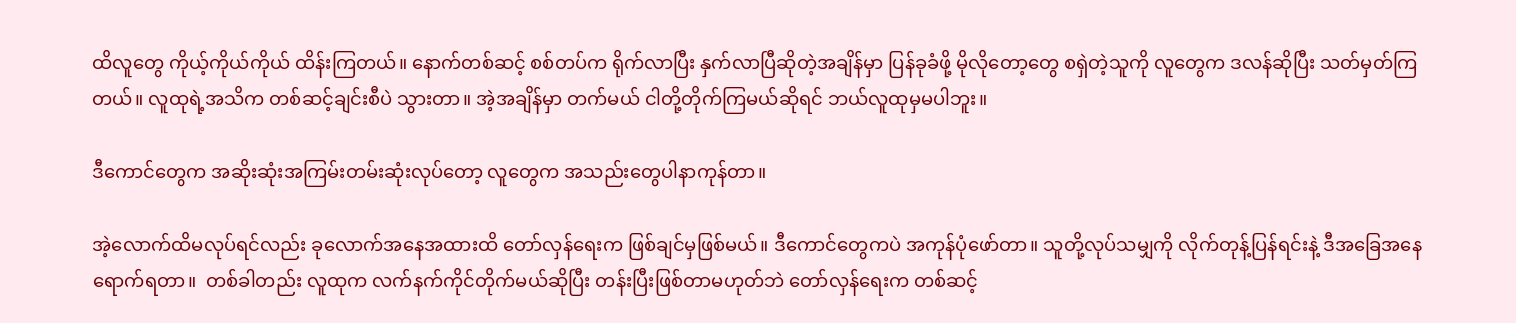ထိလူတွေ ကိုယ့်ကိုယ်ကိုယ် ထိန်းကြတယ်။ နောက်တစ်ဆင့် စစ်တပ်က ရိုက်လာပြီး နှက်လာပြီဆိုတဲ့အချိန်မှာ ပြန်ခုခံဖို့ မိုလိုတော့တွေ စရှဲတဲ့သူကို လူတွေက ဒလန်ဆိုပြီး သတ်မှတ်ကြတယ်။ လူထုရဲ့အသိက တစ်ဆင့်ချင်းစီပဲ သွားတာ။ အဲ့အချိန်မှာ တက်မယ် ငါတို့တိုက်ကြမယ်ဆိုရင် ဘယ်လူထုမှမပါဘူး။

ဒီကောင်တွေက အဆိုးဆုံးအကြမ်းတမ်းဆုံးလုပ်တော့ လူတွေက အသည်းတွေပါနာကုန်တာ။

အဲ့လောက်ထိမလုပ်ရင်လည်း ခုလောက်အနေအထားထိ တော်လှန်ရေးက ဖြစ်ချင်မှဖြစ်မယ်။ ဒီကောင်တွေကပဲ အကုန်ပုံဖော်တာ။ သူတို့လုပ်သမျှကို လိုက်တုန့်ပြန်ရင်းနဲ့ ဒီအခြေအနေရောက်ရတာ။  တစ်ခါတည်း လူထုက လက်နက်ကိုင်တိုက်မယ်ဆိုပြီး တန်းပြီးဖြစ်တာမဟုတ်ဘဲ တော်လှန်ရေးက တစ်ဆင့်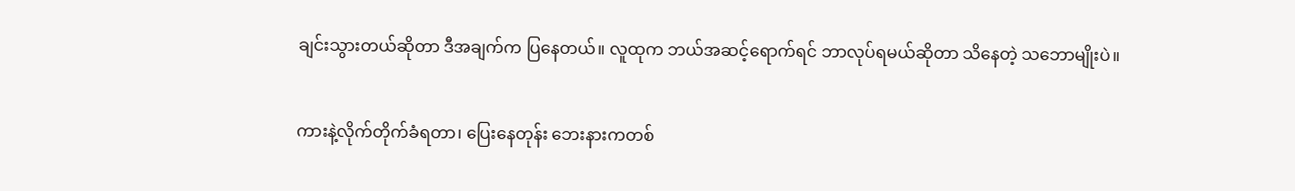ချင်းသွားတယ်ဆိုတာ ဒီအချက်က ပြနေတယ်။ လူထုက ဘယ်အဆင့်ရောက်ရင် ဘာလုပ်ရမယ်ဆိုတာ သိနေတဲ့ သဘောမျိုးပဲ။

ကားနဲ့လိုက်တိုက်ခံရတာ၊ ပြေးနေတုန်း ဘေးနားကတစ်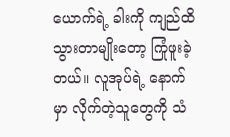ယောက်ရဲ့ ခါးကို ကျည်ထိသွားတာမျိုးတော့ ကြုံဖူးခဲ့တယ်။ လူအုပ်ရဲ့ နောက်မှာ လိုက်တဲ့သူတွေကို သံ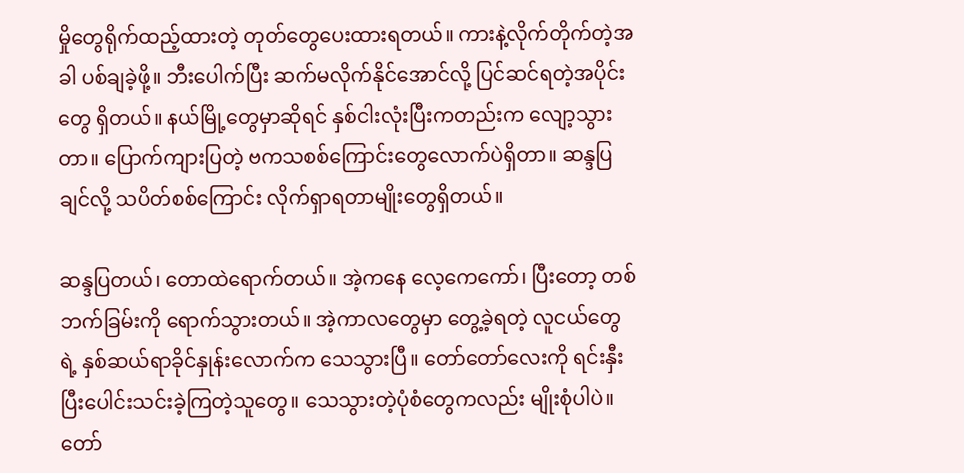မှိုတွေရိုက်ထည့်ထားတဲ့ တုတ်တွေပေးထားရတယ်။ ကားနဲ့လိုက်တိုက်တဲ့အခါ ပစ်ချခဲ့ဖို့။ ဘီးပေါက်ပြီး ဆက်မလိုက်နိုင်အောင်လို့ ပြင်ဆင်ရတဲ့အပိုင်းတွေ ရှိတယ်။ နယ်မြို့တွေမှာဆိုရင် နှစ်ငါးလုံးပြီးကတည်းက လျော့သွားတာ။ ပြောက်ကျားပြတဲ့ ဗကသစစ်ကြောင်းတွေလောက်ပဲရှိတာ။ ဆန္ဒပြချင်လို့ သပိတ်စစ်ကြောင်း လိုက်ရှာရတာမျိုးတွေရှိတယ်။

ဆန္ဒပြတယ်၊ တောထဲရောက်တယ်။ အဲ့ကနေ လေ့ကေကော်၊ ပြီးတော့ တစ်ဘက်ခြမ်းကို ရောက်သွားတယ်။ အဲ့ကာလတွေမှာ တွေ့ခဲ့ရတဲ့ လူငယ်တွေရဲ့ နှစ်ဆယ်ရာခိုင်နှုန်းလောက်က သေသွားပြီ။ တော်တော်လေးကို ရင်းနှီးပြီးပေါင်းသင်းခဲ့ကြတဲ့သူတွေ။ သေသွားတဲ့ပုံစံတွေကလည်း မျိုးစုံပါပဲ။ တော်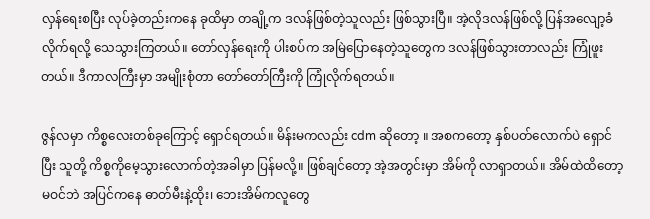လှန်ရေးစပြီး လုပ်ခဲ့တည်းကနေ ခုထိမှာ တချို့က ဒလန်ဖြစ်တဲ့သူလည်း ဖြစ်သွားပြီ။ အဲ့လိုဒလန်ဖြစ်လို့ ပြန်အလျော့ခံလိုက်ရလို့ သေသွားကြတယ်။ တော်လှန်ရေးကို ပါးစပ်က အမြဲပြောနေတဲ့သူတွေက ဒလန်ဖြစ်သွားတာလည်း ကြုံဖူးတယ်။ ဒီကာလကြီးမှာ အမျိုးစုံတာ တော်တော်ကြီးကို ကြုံလိုက်ရတယ်။

ဇွန်လမှာ ကိစ္စလေးတစ်ခုကြောင့် ရှောင်ရတယ်။ မိန်းမကလည်း cdm ဆိုတော့ ။ အစကတော့ နှစ်ပတ်လောက်ပဲ ရှောင်ပြီး သူတို့ ကိစ္စကိုမေ့သွားလောက်တဲ့အခါမှာ ပြန်မလို့။ ဖြစ်ချင်တော့ အဲ့အတွင်းမှာ အိမ်ကို လာရှာတယ်။ အိမ်ထဲထိတော့မဝင်ဘဲ အပြင်ကနေ ဓာတ်မီးနဲ့ထိုး၊ ဘေးအိမ်ကလူတွေ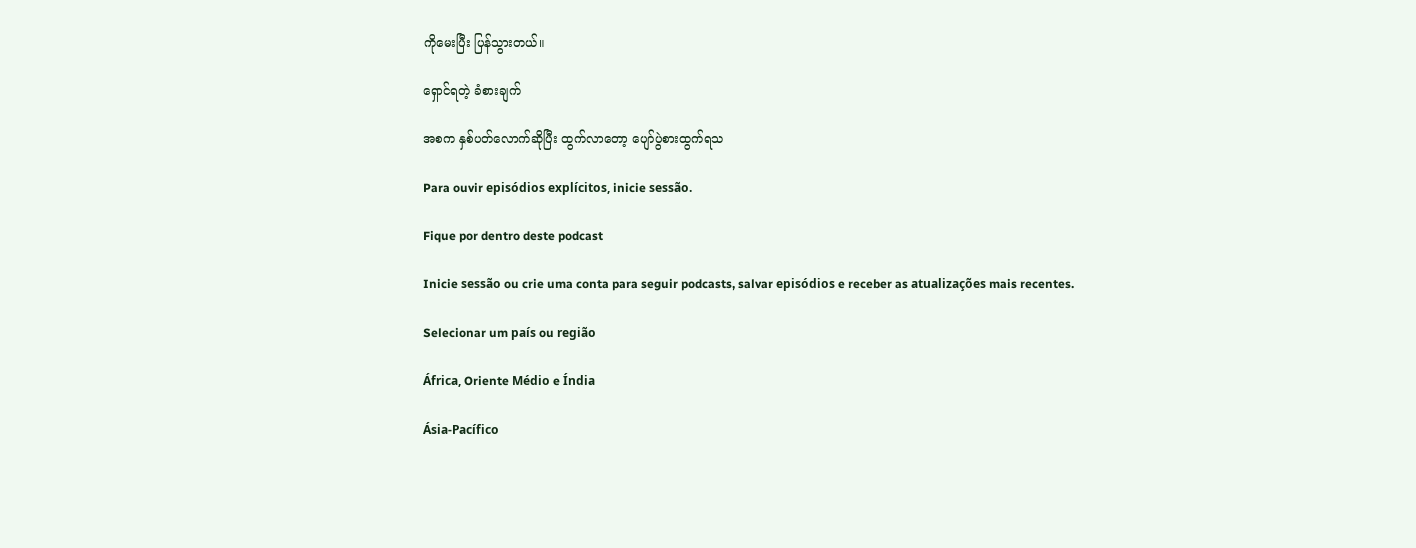ကိုမေးပြီး ပြန်သွားတယ်။

ရှောင်ရတဲ့ ခံစားချက်

အစက နှစ်ပတ်လောက်ဆိုပြီး ထွက်လာတော့ ပျော်ပွဲစားထွက်ရသ

Para ouvir episódios explícitos, inicie sessão.

Fique por dentro deste podcast

Inicie sessão ou crie uma conta para seguir podcasts, salvar episódios e receber as atualizações mais recentes.

Selecionar um país ou região

África, Oriente Médio e Índia

Ásia‑Pacífico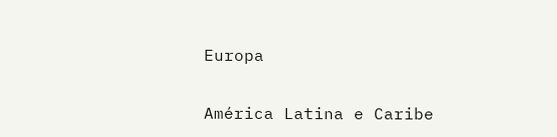Europa

América Latina e Caribe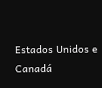Estados Unidos e Canadá